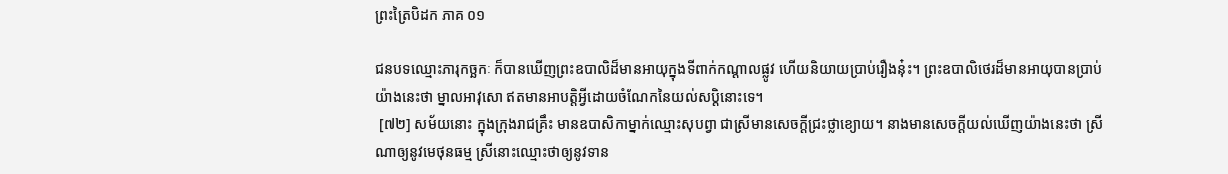ព្រះត្រៃបិដក ភាគ ០១

ជនបទឈ្មោះភារុកច្ឆកៈ ក៏បានឃើញព្រះឧបាលិដ៏មានអាយុក្នុងទីពាក់កណ្តាលផ្លូវ ហើយនិយាយប្រាប់រឿងនុ៎ះ។ ព្រះឧបាលិថេរដ៏មានអាយុបានប្រាប់យ៉ាងនេះថា ម្នាលអាវុសោ ឥតមានអាបត្តិអ្វីដោយចំណែកនៃយល់សប្តិនោះទេ។
 [៧២] សម័យនោះ ក្នុងក្រុងរាជគ្រឹះ មានឧបាសិកាម្នាក់ឈ្មោះសុបព្វា ជាស្រីមានសេចក្តីជ្រះថ្លាខ្យោយ។ នាងមានសេចក្តីយល់ឃើញយ៉ាងនេះថា ស្រីណាឲ្យនូវមេថុនធម្ម ស្រីនោះឈ្មោះថាឲ្យនូវទាន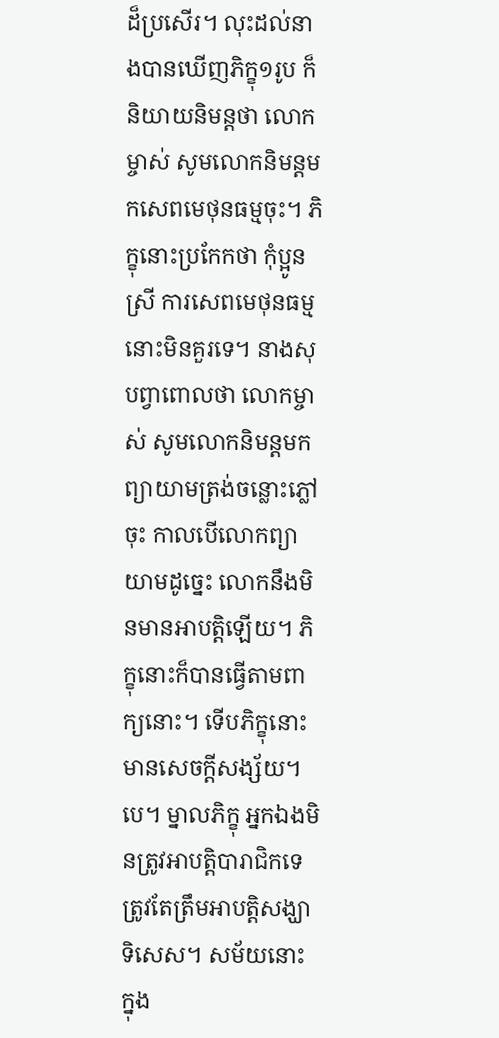ដ៏ប្រសើរ។ លុះដល់នាងបានឃើញភិក្ខុ១រូប ក៏និយាយនិមន្តថា លោកម្ចាស់ សូមលោកនិមន្តមកសេពមេថុនធម្មចុះ។ ភិក្ខុនោះប្រកែកថា កុំប្អូនស្រី ការសេពមេថុនធម្មនោះមិនគួរទេ។ នាងសុបព្វាពោលថា លោកម្ចាស់ សូមលោកនិមន្តមកព្យាយាមត្រង់ចន្លោះភ្លៅចុះ កាលបើលោកព្យាយាមដូច្នេះ លោកនឹងមិនមានអាបត្តិឡើយ។ ភិក្ខុនោះក៏បានធ្វើតាមពាក្យនោះ។ ទើបភិក្ខុនោះមានសេចក្តីសង្ស័យ។បេ។ ម្នាលភិក្ខុ អ្នកឯងមិនត្រូវអាបត្តិបារាជិកទេ ត្រូវតែត្រឹមអាបត្តិសង្ឃាទិសេស។ សម័យនោះ ក្នុង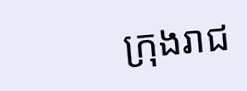ក្រុងរាជ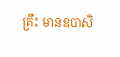គ្រឹះ មានឧបាសិ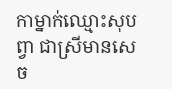កាម្នាក់ឈ្មោះសុបព្វា ជាស្រីមានសេច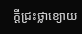ក្តីជ្រះថ្លាខ្យោយ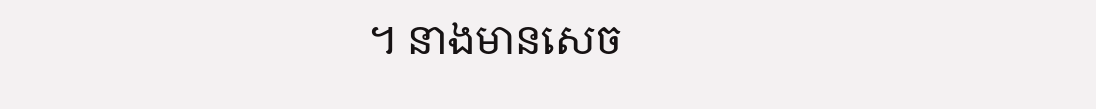។ នាងមានសេច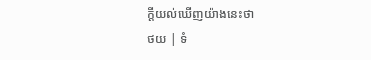ក្តីយល់ឃើញយ៉ាងនេះថា
ថយ | ទំ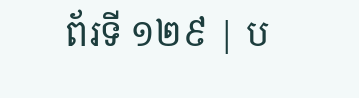ព័រទី ១២៩ | ប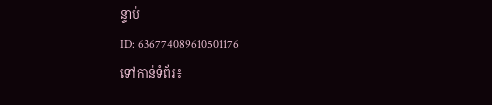ន្ទាប់
ID: 636774089610501176
ទៅកាន់ទំព័រ៖